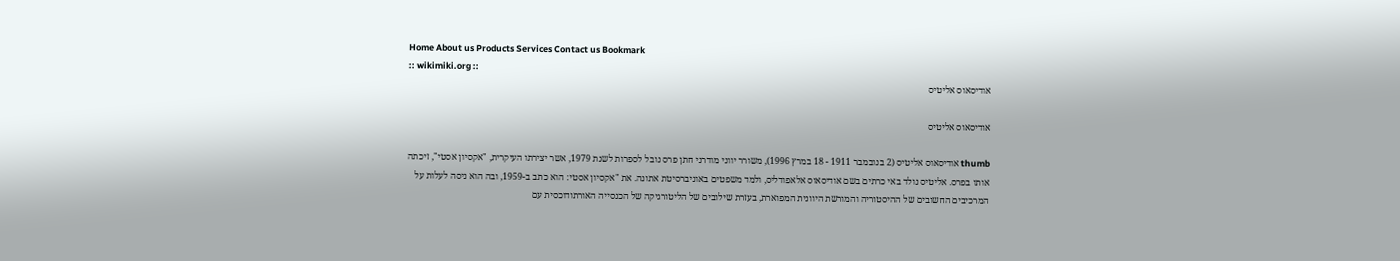Home About us Products Services Contact us Bookmark
:: wikimiki.org ::
אודיסאוס אליטיס

אודיסאוס אליטיס

thumb אודיסאוס אליטיס (2 בנובמבר 1911 - 18 במרץ 1996), משורר יווני מודרני חתן פרס נובל לספרות לשנת 1979, אשר יצירתו העיקרית, "אקסיון אסטי", זיכתה אותו בפרס. אליטיס נולד באי כרתים בשם אודיסאוס אלאפודליס, ולמד משפטים באוניברסיטת אתונה. את "אקסיון אסטי: הוא כתב ב-1959, ובה הוא ניסה לעלות על המרכיבים החשובים של ההיסטוריה והמורשת היוונית המפוארת, בעזרת שילובים של הליטורגיקה של הכנסייה האורתודוכסית עם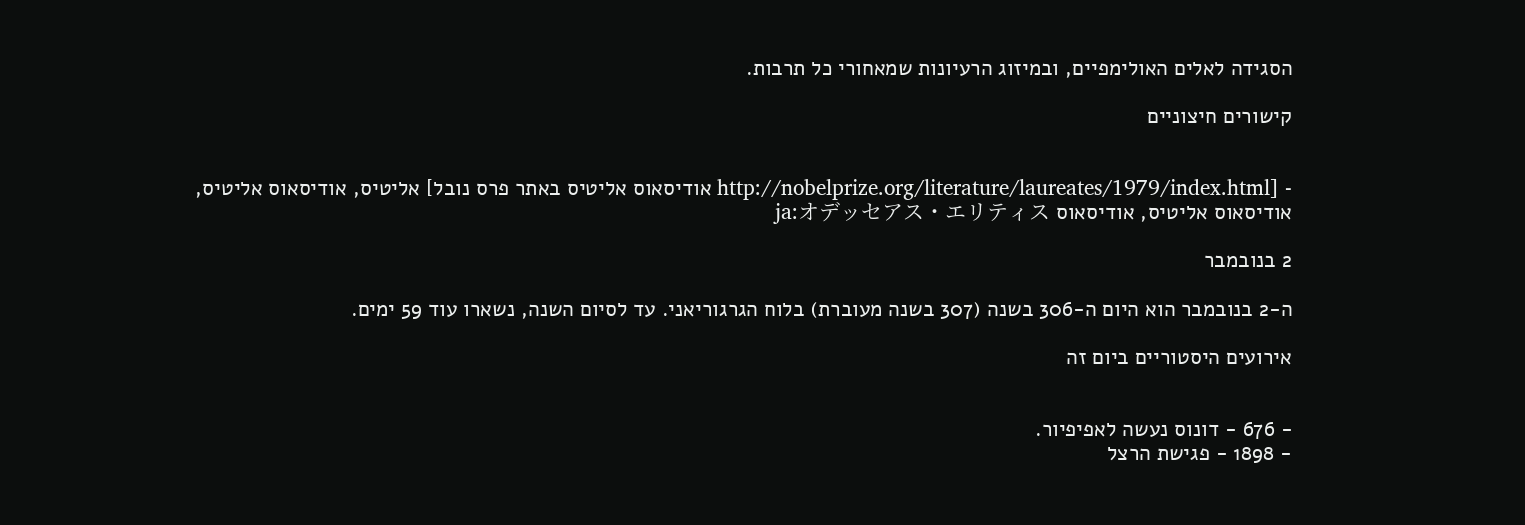הסגידה לאלים האולימפיים, ובמיזוג הרעיונות שמאחורי כל תרבות.

קישורים חיצוניים


- [http://nobelprize.org/literature/laureates/1979/index.html אודיסאוס אליטיס באתר פרס נובל] אליטיס, אודיסאוס אליטיס, אודיסאוס אליטיס, אודיסאוס ja:オデッセアス・エリティス

2 בנובמבר

ה-2 בנובמבר הוא היום ה-306 בשנה (307 בשנה מעוברת) בלוח הגרגוריאני. עד לסיום השנה, נשארו עוד 59 ימים.

אירועים היסטוריים ביום זה


- 676 - דונוס נעשה לאפיפיור.
- 1898 - פגישת הרצל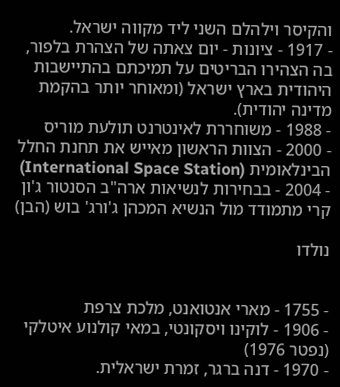והקיסר וילהלם השני ליד מקווה ישראל.
- 1917 - ציונות - יום צאתה של הצהרת בלפור, בה הצהירו הבריטים על תמיכתם בהתיישבות היהודית בארץ ישראל (ומאוחר יותר בהקמת מדינה יהודית).
- 1988 - משוחררת לאינטרנט תולעת מוריס
- 2000 - הצוות הראשון מאייש את תחנת החלל הבינלאומית (International Space Station)
- 2004 - בבחירות לנשיאות ארה"ב הסנטור ג'ון קרי מתמודד מול הנשיא המכהן ג'ורג' בוש (הבן)

נולדו


- 1755 - מארי אנטואנט, מלכת צרפת
- 1906 - לוקינו ויסקונטי, במאי קולנוע איטלקי (נפטר 1976)
- 1970 - דנה ברגר, זמרת ישראלית.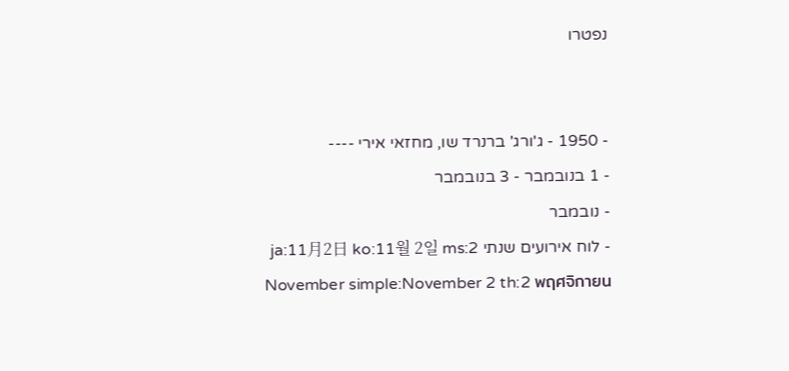נפטרו


- 1950 - ג'ורג' ברנרד שו, מחזאי אירי ----
- 1 בנובמבר - 3 בנובמבר
- נובמבר
- לוח אירועים שנתי ja:11月2日 ko:11월 2일 ms:2 November simple:November 2 th:2 พฤศจิกายน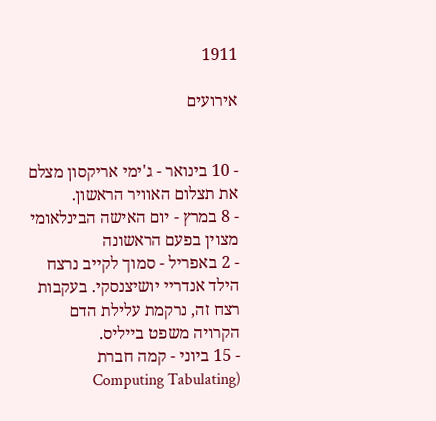1911

אירועים


- 10 בינואר - ג'ימי אריקסון מצלם את תצלום האוויר הראשון.
- 8 במרץ - יום האישה הבינלאומי מצוין בפעם הראשונה
- 2 באפריל - סמוך לקייב נרצח הילד אנדריי יושיצנסקי. בעקבות רצח זה, נרקמת עלילת הדם הקרויה משפט בייליס.
- 15 ביוני - קמה חברת (Computing Tabulating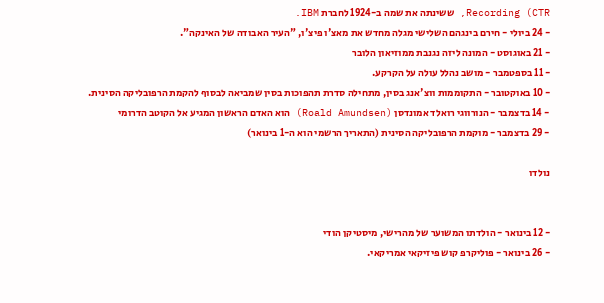Recording (CTR, ששינתה את שמה ב-1924 לחברת IBM.
- 24 ביולי - חירם בינגהם השלישי מגלה מחדש את מאצ'ו פיצ'ו, "העיר האבודה של האינקה".
- 21 באוגוסט - המונה ליזה נגנבת ממוזיאון הלובר
- 11 בספטמבר - מושב נהלל עולה על הקרקע.
- 10 באוקטובר - התקוממות ווצ'אנג בסין, מתחילה סדרת תהפוכות בסין שמביאה לבסוף להקמת הרפובליקה הסינית.
- 14 בדצמבר - הנורווגי רואלד אמונדסן (Roald Amundsen) הוא האדם הראשון המגיע אל הקוטב הדרומי
- 29 בדצמבר - מוקמת הרפובליקה הסינית (התאריך הרשמי הוא ה-1 בינואר)

נולדו


- 12 בינואר - הולדתו המשוער של מהרישי, מיסטיקן הודי
- 26 בינואר - פוליקרפ קוש פיזיקאי אמריקאי.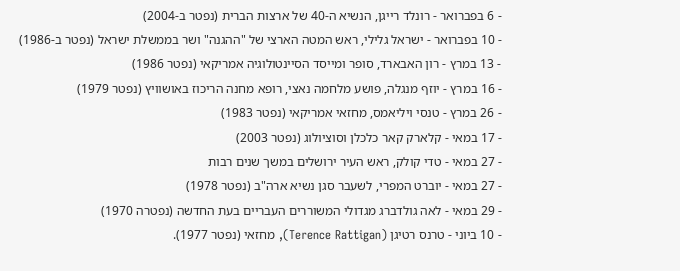- 6 בפברואר - רונלד רייגן, הנשיא ה-40 של ארצות הברית (נפטר ב-2004)
- 10 בפברואר - ישראל גלילי, ראש המטה הארצי של "ההגנה" ושר בממשלת ישראל (נפטר ב-1986)
- 13 במרץ - רון האבארד, סופר ומייסד הסיינטולוגיה אמריקאי (נפטר 1986)
- 16 במרץ - יוזף מנגלה, פושע מלחמה נאצי, רופא מחנה הריכוז באושוויץ (נפטר 1979)
- 26 במרץ - טנסי ויליאמס, מחזאי אמריקאי (נפטר 1983)
- 17 במאי - קלארק קאר כלכלן וסוציולוג (נפטר 2003)
- 27 במאי - טדי קולק, ראש העיר ירושלים במשך שנים רבות
- 27 במאי - יוברט המפרי, לשעבר סגן נשיא ארה"ב (נפטר 1978)
- 29 במאי - לאה גולדברג מגדולי המשוררים העבריים בעת החדשה (נפטרה 1970)
- 10 ביוני - טרנס רטיגן (Terence Rattigan), מחזאי (נפטר 1977).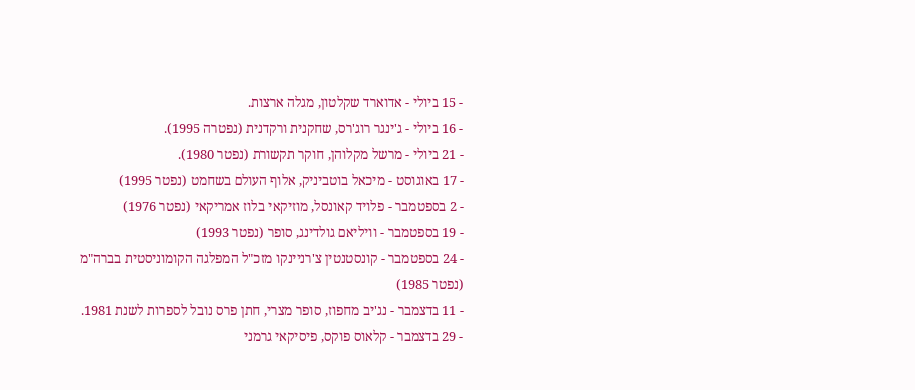- 15 ביולי - אדוארד שקלטון, מגלה ארצות.
- 16 ביולי - ג'ינגר רוג'רס, שחקנית ורקדנית (נפטרה 1995).
- 21 ביולי - מרשל מקלוהן, חוקר תקשורת (נפטר 1980).
- 17 באוגוסט - מיכאל בוטביניק, אלוף העולם בשחמט (נפטר 1995)
- 2 בספטמבר - פלויד קאונסל, מוזיקאי בלוז אמריקאי (נפטר 1976)
- 19 בספטמבר - וויליאם גולדינג, סופר (נפטר 1993)
- 24 בספטמבר - קונסטנטין צ'רניינקו מזכ"ל המפלגה הקומוניסטית בברה"מ (נפטר 1985)
- 11 בדצמבר - נג'יב מחפוז, סופר מצרי, חתן פרס נובל לספרות לשנת 1981.
- 29 בדצמבר - קלאוס פוקס, פיסיקאי גרמני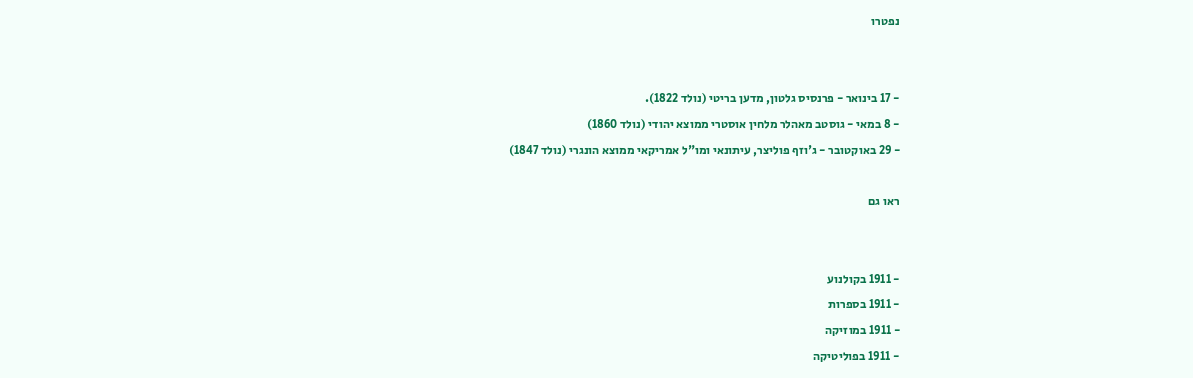נפטרו


- 17 בינואר - פרנסיס גלטון, מדען בריטי (נולד 1822).
- 8 במאי - גוסטב מאהלר מלחין אוסטרי ממוצא יהודי (נולד 1860)
- 29 באוקטובר - ג'וזף פוליצר, עיתונאי ומו"ל אמריקאי ממוצא הונגרי (נולד 1847)

ראו גם


- 1911 בקולנוע
- 1911 בספרות
- 1911 במוזיקה
- 1911 בפוליטיקה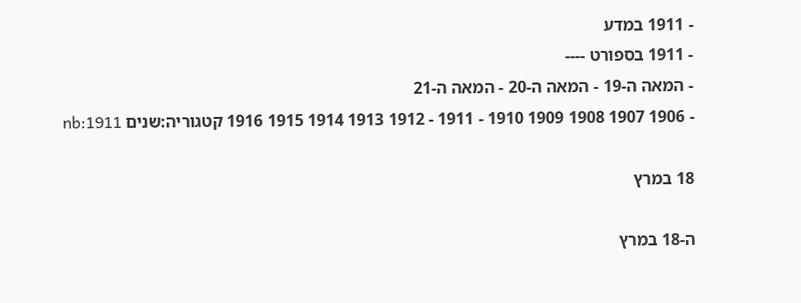- 1911 במדע
- 1911 בספורט ----
- המאה ה-19 - המאה ה-20 - המאה ה-21
- 1906 1907 1908 1909 1910 - 1911 - 1912 1913 1914 1915 1916 קטגוריה:שנים nb:1911

18 במרץ

ה-18 במרץ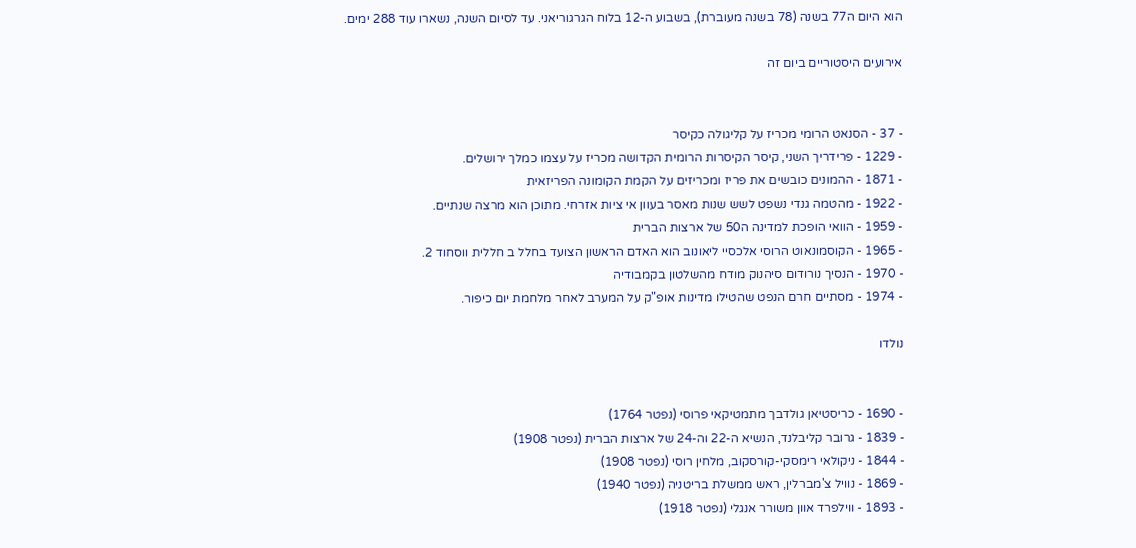הוא היום ה77 בשנה (78 בשנה מעוברת), בשבוע ה-12 בלוח הגרגוריאני. עד לסיום השנה, נשארו עוד 288 ימים.

אירועים היסטוריים ביום זה


- 37 - הסנאט הרומי מכריז על קליגולה כקיסר
- 1229 - פרידריך השני, קיסר הקיסרות הרומית הקדושה מכריז על עצמו כמלך ירושלים.
- 1871 - ההמונים כובשים את פריז ומכריזים על הקמת הקומונה הפריזאית
- 1922 - מהטמה גנדי נשפט לשש שנות מאסר בעוון אי ציות אזרחי. מתוכן הוא מרצה שנתיים.
- 1959 - הוואי הופכת למדינה ה50 של ארצות הברית
- 1965 - הקוסמונאוט הרוסי אלכסיי ליאונוב הוא האדם הראשון הצועד בחלל ב חללית ווסחוד 2.
- 1970 - הנסיך נורודום סיהנוק מודח מהשלטון בקמבודיה
- 1974 - מסתיים חרם הנפט שהטילו מדינות אופ"ק על המערב לאחר מלחמת יום כיפור.

נולדו


- 1690 - כריסטיאן גולדבך מתמטיקאי פרוסי (נפטר 1764)
- 1839 - גרובר קליבלנד, הנשיא ה-22 וה-24 של ארצות הברית (נפטר 1908)
- 1844 - ניקולאי רימסקי-קורסקוב, מלחין רוסי (נפטר 1908)
- 1869 - נוויל צ'מברלין, ראש ממשלת בריטניה (נפטר 1940)
- 1893 - ווילפרד אוון משורר אנגלי (נפטר 1918)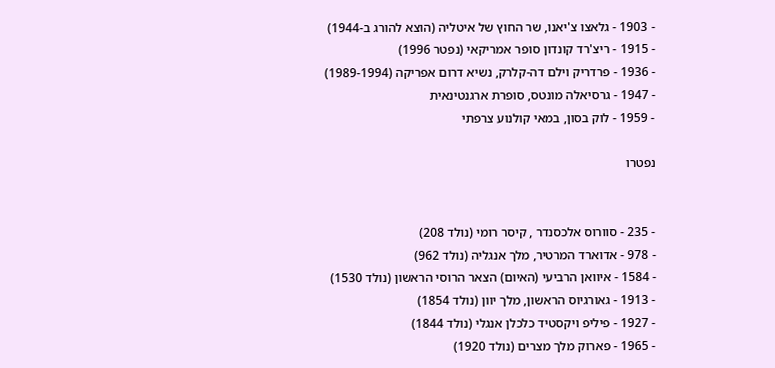- 1903 - גלאצו צ'יאנו, שר החוץ של איטליה (הוצא להורג ב-1944)
- 1915 - ריצ'רד קונדון סופר אמריקאי (נפטר 1996)
- 1936 - פרדריק וילם דה-קלרק, נשיא דרום אפריקה (1989-1994)
- 1947 - גרסיאלה מונטס, סופרת ארגנטינאית
- 1959 - לוק בסון, במאי קולנוע צרפתי

נפטרו


- 235 - סוורוס אלכסנדר , קיסר רומי (נולד 208)
- 978 - אדוארד המרטיר, מלך אנגליה (נולד 962)
- 1584 - איוואן הרביעי (האיום) הצאר הרוסי הראשון (נולד 1530)
- 1913 - גאורגיוס הראשון, מלך יוון (נולד 1854)
- 1927 - פיליפ ויקסטיד כלכלן אנגלי (נולד 1844)
- 1965 - פארוק מלך מצרים (נולד 1920)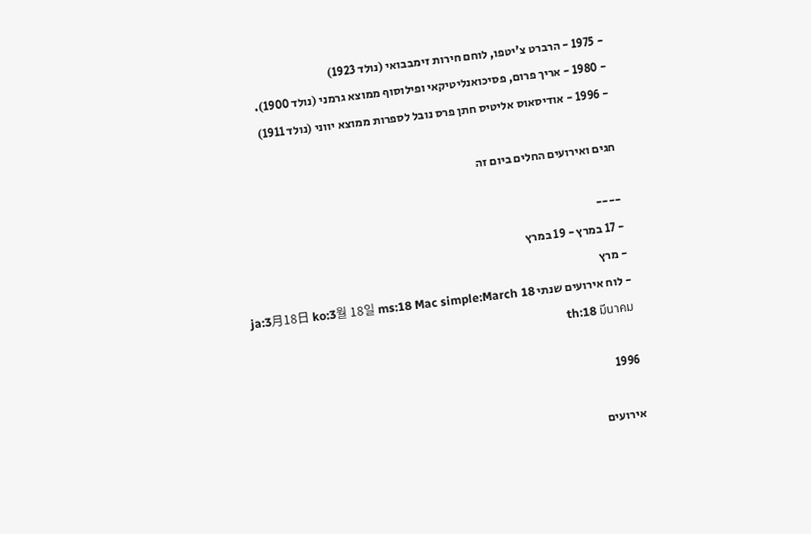- 1975 - הרברט צ'יטפו, לוחם חירות זימבבואי (נולד 1923)
- 1980 - אריך פרום, פסיכואנליטיקאי ופילוסוף ממוצא גרמני (נולד 1900).
- 1996 - אודיסאוס אליטיס חתן פרס נובל לספרות ממוצא יווני (נולד 1911)

חגים ואירועים החלים ביום זה

----
- 17 במרץ - 19 במרץ
- מרץ
- לוח אירועים שנתי ja:3月18日 ko:3월 18일 ms:18 Mac simple:March 18 th:18 มีนาคม

1996

אירועים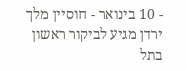- 10 בינואר - חוסיין מלך ירדן מגיע לביקור ראשון בתל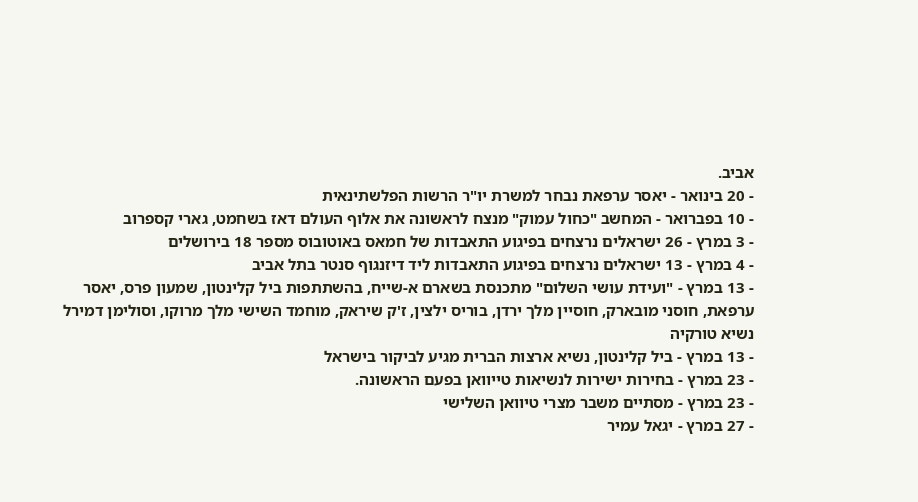אביב.
- 20 בינואר - יאסר ערפאת נבחר למשרת יו"ר הרשות הפלשתינאית
- 10 בפברואר - המחשב "כחול עמוק" מנצח לראשונה את אלוף העולם דאז בשחמט, גארי קספרוב
- 3 במרץ - 26 ישראלים נרצחים בפיגוע התאבדות של חמאס באוטובוס מספר 18 בירושלים
- 4 במרץ - 13 ישראלים נרצחים בפיגוע התאבדות ליד דיזנגוף סנטר בתל אביב
- 13 במרץ - "ועידת עושי השלום" מתכנסת בשארם א-שייח, בהשתתפות ביל קלינטון, שמעון פרס, יאסר ערפאת, חוסני מובארק, חוסיין מלך ירדן, בוריס ילצין, ז'ק שיראק, מוחמד השישי מלך מרוקו, וסולימן דמירל נשיא טורקיה
- 13 במרץ - ביל קלינטון, נשיא ארצות הברית מגיע לביקור בישראל
- 23 במרץ - בחירות ישירות לנשיאות טייוואן בפעם הראשונה.
- 23 במרץ - מסתיים משבר מצרי טיוואן השלישי
- 27 במרץ - יגאל עמיר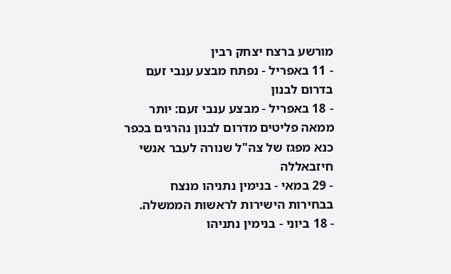מורשע ברצח יצחק רבין
- 11 באפריל - נפתח מבצע ענבי זעם בדרום לבנון
- 18 באפריל - מבצע ענבי זעם: יותר ממאה פליטים מדרום לבנון נהרגים בכפר כנא מפגז של צה"ל שנורה לעבר אנשי חיזבאללה
- 29 במאי - בנימין נתניהו מנצח בבחירות הישירות לראשות הממשלה.
- 18 ביוני - בנימין נתניהו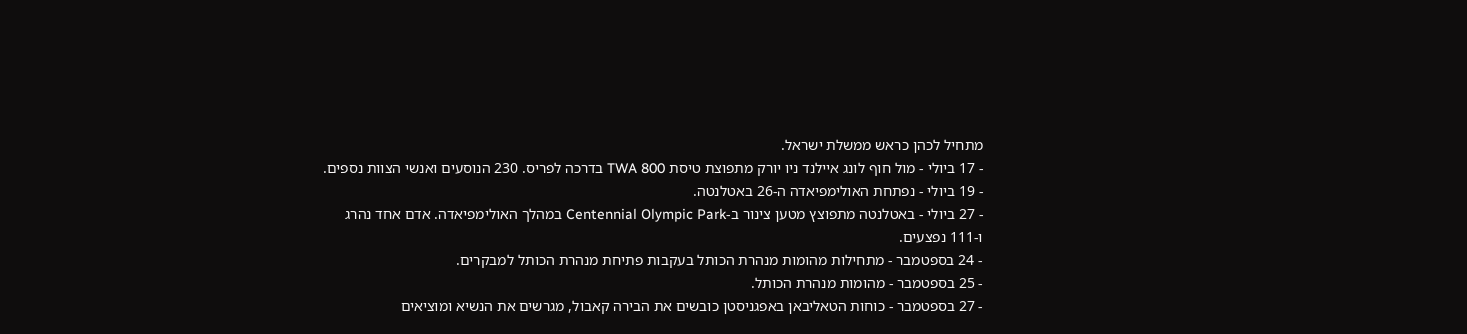מתחיל לכהן כראש ממשלת ישראל.
- 17 ביולי - מול חוף לונג איילנד ניו יורק מתפוצת טיסת TWA 800 בדרכה לפריס. 230 הנוסעים ואנשי הצוות נספים.
- 19 ביולי - נפתחת האולימפיאדה ה-26 באטלנטה.
- 27 ביולי - באטלנטה מתפוצץ מטען צינור ב-Centennial Olympic Park במהלך האולימפיאדה. אדם אחד נהרג ו-111 נפצעים.
- 24 בספטמבר - מתחילות מהומות מנהרת הכותל בעקבות פתיחת מנהרת הכותל למבקרים.
- 25 בספטמבר - מהומות מנהרת הכותל.
- 27 בספטמבר - כוחות הטאליבאן באפגניסטן כובשים את הבירה קאבול, מגרשים את הנשיא ומוציאים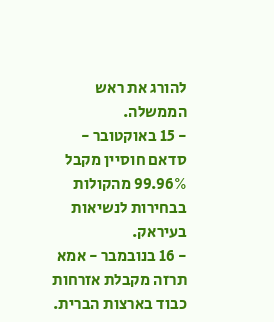להורג את ראש הממשלה.
- 15 באוקטובר - סדאם חוסיין מקבל 99.96% מהקולות בבחירות לנשיאות בעיראק.
- 16 בנובמבר - אמא תרזה מקבלת אזרחות כבוד בארצות הברית.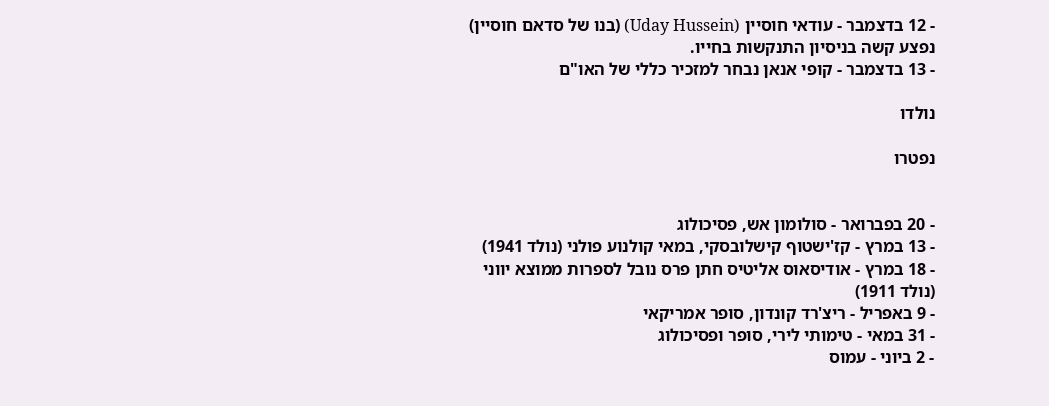- 12 בדצמבר - עודאי חוסיין (Uday Hussein) (בנו של סדאם חוסיין) נפצע קשה בניסיון התנקשות בחייו.
- 13 בדצמבר - קופי אנאן נבחר למזכיר כללי של האו"ם

נולדו

נפטרו


- 20 בפברואר - סולומון אש, פסיכולוג
- 13 במרץ - קז'ישטוף קישלובסקי, במאי קולנוע פולני (נולד 1941)
- 18 במרץ - אודיסאוס אליטיס חתן פרס נובל לספרות ממוצא יווני (נולד 1911)
- 9 באפריל - ריצ'רד קונדון, סופר אמריקאי
- 31 במאי - טימותי לירי, סופר ופסיכולוג
- 2 ביוני - עמוס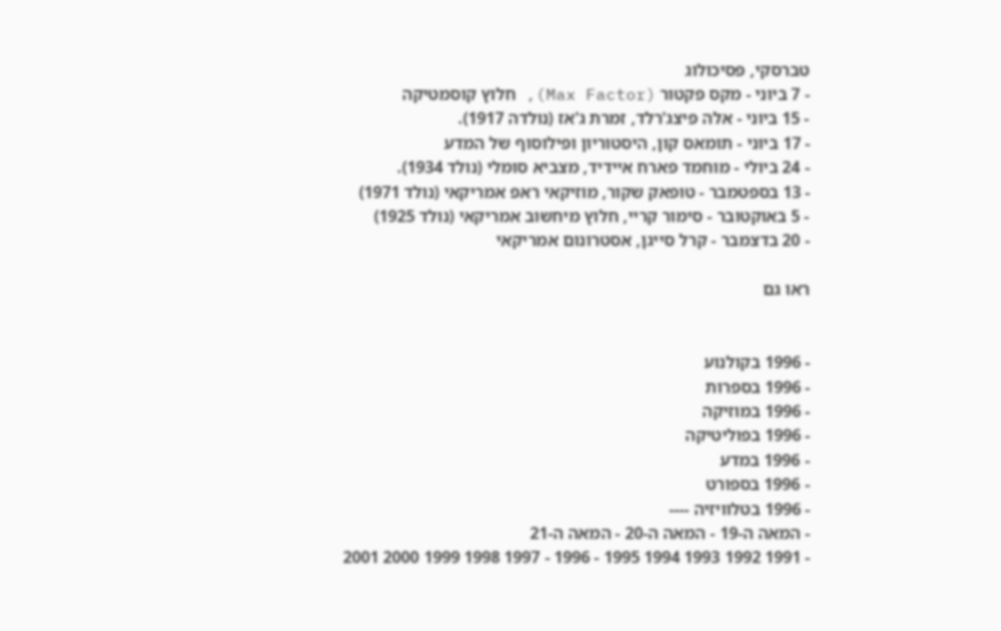טברסקי, פסיכולוג
- 7 ביוני - מקס פקטור (Max Factor), חלוץ קוסמטיקה
- 15 ביוני - אלה פיצג'רלד, זמרת ג'אז (נולדה 1917).
- 17 ביוני - תומאס קון, היסטוריון ופילוסוף של המדע
- 24 ביולי - מוחמד פארח איידיד, מצביא סומלי (נולד 1934).
- 13 בספטמבר - טופאק שקור, מוזיקאי ראפ אמריקאי (נולד 1971)
- 5 באוקטובר - סימור קריי, חלוץ מיחשוב אמריקאי (נולד 1925)
- 20 בדצמבר - קרל סייגן, אסטרונום אמריקאי

ראו גם


- 1996 בקולנוע
- 1996 בספרות
- 1996 במוזיקה
- 1996 בפוליטיקה
- 1996 במדע
- 1996 בספורט
- 1996 בטלוויזיה ----
- המאה ה-19 - המאה ה-20 - המאה ה-21
- 1991 1992 1993 1994 1995 - 1996 - 1997 1998 1999 2000 2001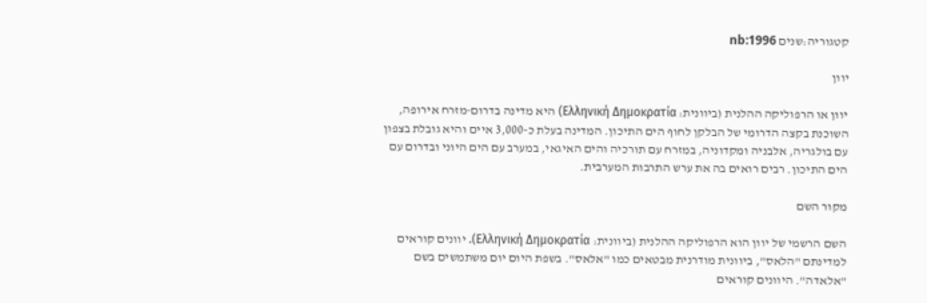קטגוריה:שנים nb:1996

יוון

יוון או הרפוליקה ההלנית (ביוונית: Ελληνική Δημοκρατία) היא מדינה בדרום-מזרח אירופה, השוכנת בקצה הדרומי של הבלקן לחוף הים התיכון. המדינה בעלת כ-3,000 איים והיא גובלת בצפון עם בולגריה, אלבניה ומקדוניה, במזרח עם תורכיה והים האיגאי, במערב עם הים היוני ובדרום עם הים התיכון. רבים רואים בה את ערש התרבות המערבית.

מקור השם

השם הרשמי של יוון הוא הרפוליקה ההלנית (ביוונית: Ελληνική Δημοκρατία). יוונים קוראים למדינתם "הלאס", ביוונית מודרנית מבטאים כמו "אלאס". בשפת היום יום משתמשים בשם "אלאדה". היוונים קוראים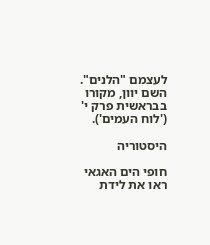לעצמם "הלנים". השם יוון, מקורו בבראשית פרק י' ('לוח העמים').

היסטוריה

חופי הים האגאי ראו את לידת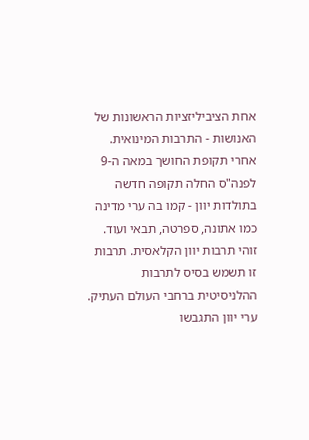אחת הציביליזציות הראשונות של האנושות - התרבות המינואית. אחרי תקופת החושך במאה ה-9 לפנה"ס החלה תקופה חדשה בתולדות יוון - קמו בה ערי מדינה כמו אתונה, ספרטה, תבאי ועוד. זוהי תרבות יוון הקלאסית. תרבות זו תשמש בסיס לתרבות ההלניסיטית ברחבי העולם העתיק.
ערי יוון התגבשו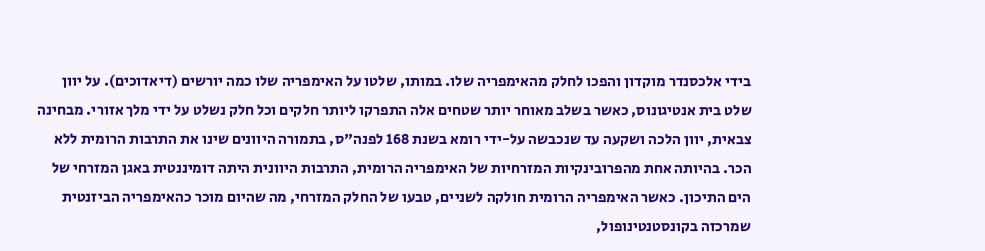בידי אלכסנדר מוקדון והפכו לחלק מהאימפריה שלו. במותו, שלטו על האימפריה שלו כמה יורשים (דיאדוכים). על יוון שלט בית אנטיגונוס, כאשר בשלב מאוחר יותר שטחים אלה התפרקו ליותר חלקים וכל חלק נשלט על ידי מלך אזורי. מבחינה צבאית, יוון הלכה ושקעה עד שנכבשה על-ידי רומא בשנת 168 לפנה"ס, בתמורה היוונים שינו את התרבות הרומית ללא הכר. בהיותה אחת מהפרובינקיות המזרחיות של האימפריה הרומית, התרבות היוונית היתה דומיננטית באגן המזרחי של הים התיכון. כאשר האימפריה הרומית חולקה לשניים, טבעו של החלק המזרחי, מה שהיום מוכר כהאימפריה הביזנטית שמרכזה בקונסטנטינופול,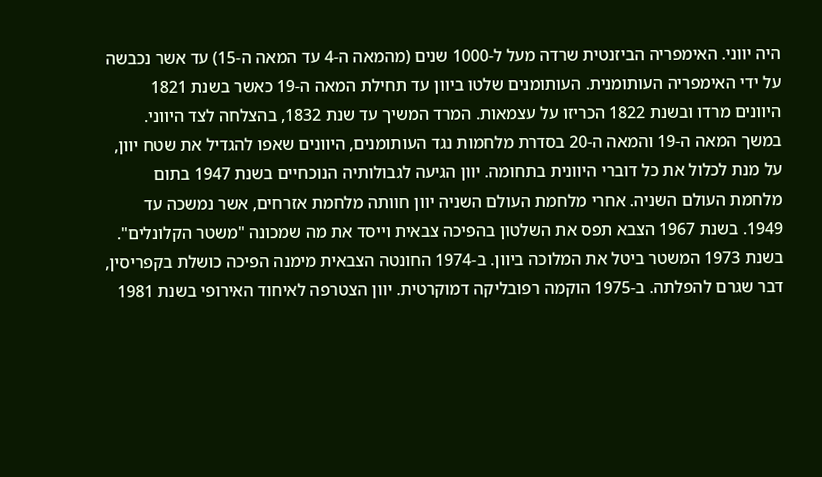היה יווני. האימפריה הביזנטית שרדה מעל ל-1000 שנים (מהמאה ה-4 עד המאה ה-15) עד אשר נכבשה על ידי האימפריה העותומנית. העותומנים שלטו ביוון עד תחילת המאה ה-19 כאשר בשנת 1821 היוונים מרדו ובשנת 1822 הכריזו על עצמאות. המרד המשיך עד שנת 1832, בהצלחה לצד היווני. במשך המאה ה-19 והמאה ה-20 בסדרת מלחמות נגד העותומנים, היוונים שאפו להגדיל את שטח יוון, על מנת לכלול את כל דוברי היוונית בתחומה. יוון הגיעה לגבולותיה הנוכחיים בשנת 1947 בתום מלחמת העולם השניה. אחרי מלחמת העולם השניה יוון חוותה מלחמת אזרחים, אשר נמשכה עד 1949. בשנת 1967 הצבא תפס את השלטון בהפיכה צבאית וייסד את מה שמכונה "משטר הקלונלים". בשנת 1973 המשטר ביטל את המלוכה ביוון. ב-1974 החונטה הצבאית מימנה הפיכה כושלת בקפריסין, דבר שגרם להפלתה. ב-1975 הוקמה רפובליקה דמוקרטית. יוון הצטרפה לאיחוד האירופי בשנת 1981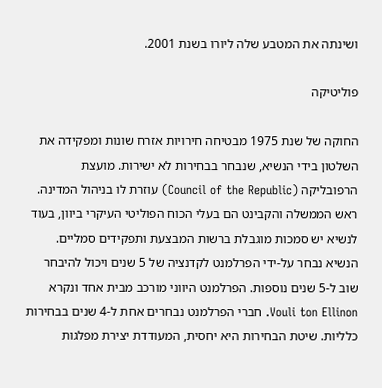ושינתה את המטבע שלה ליורו בשנת 2001.

פוליטיקה

החוקה של שנת 1975 מבטיחה חירויות אזרח שונות ומפקידה את השלטון בידי הנשיא, שנבחר בבחירות לא ישירות. מועצת הרפובליקה (Council of the Republic) עוזרת לו בניהול המדינה. ראש הממשלה והקבינט הם בעלי הכוח הפוליטי העיקרי ביוון, בעוד לנשיא יש סמכות מוגבלת ברשות המבצעת ותפקידים סמליים. הנשיא נבחר על-ידי הפרלמנט לקדנציה של 5 שנים ויכול להיבחר שוב ל-5 שנים נוספות. הפרלמנט היווני מורכב מבית אחד ונקרא Vouli ton Ellinon. חברי הפרלמנט נבחרים אחת ל-4 שנים בבחירות כלליות. שיטת הבחירות היא יחסית, המעודדת יצירת מפלגות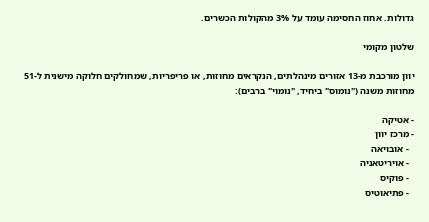גדולות. אחוז החסימה עומד על 3% מהקולות הכשרים.

שלטון מקומי

יוון מורכבת מ-13 אזורים מינהלתים, הנקראים מחוזות, או פריפריות, שמחולקים חלוקה מישנית ל-51 מחוזות משנה ("נומוס" ביחיד, "נומוי" ברבים):

- אטיקה
- מרכז יוון
  - אובויאה
  - אויריטאניה
  - פוקיס
  - פתיאוטיס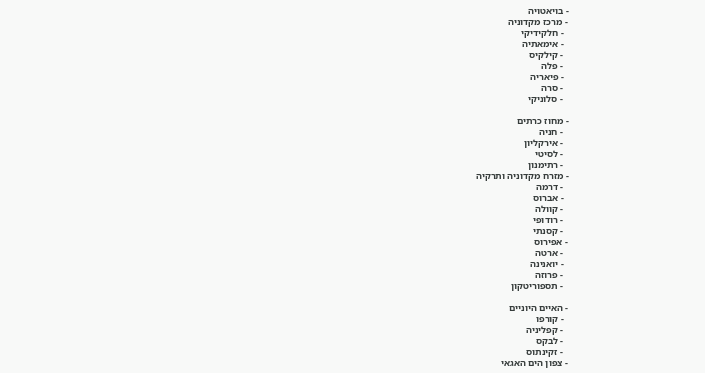- בויאטויה
- מרכז מקדוניה
  - חלקידיקי
  - אימאתיה
  - קילקיס
  - פלה
  - פיאריה
  - סרה
  - סלוניקי

- מחוז כרתים
  - חניה
  - אירקליון
  - לסיטי
  - רתימנון
- מזרח מקדוניה ותרקיה
  - דרמה
  - אברוס
  - קוולה
  - רודופי
  - קסנתי
- אפירוס
  - ארטה
  - יואנינה
  - פרוזה
  - תספוריטקון

- האיים היוניים
  - קורפו
  - קפליניה
  - לבקס
  - זקינתוס
- צפון הים האגאי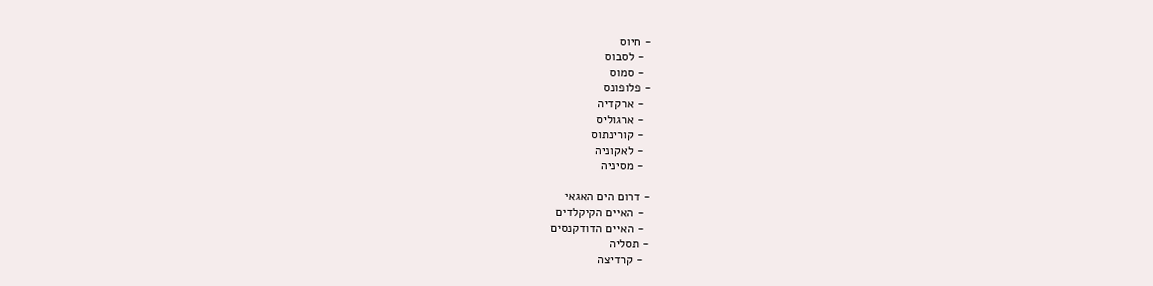- חיוס
  - לסבוס
  - סמוס
- פלופונס
  - ארקדיה
  - ארגוליס
  - קורינתוס
  - לאקוניה
  - מסיניה

- דרום הים האגאי
  - האיים הקיקלדים
  - האיים הדודקנסים
- תסליה
  - קרדיצה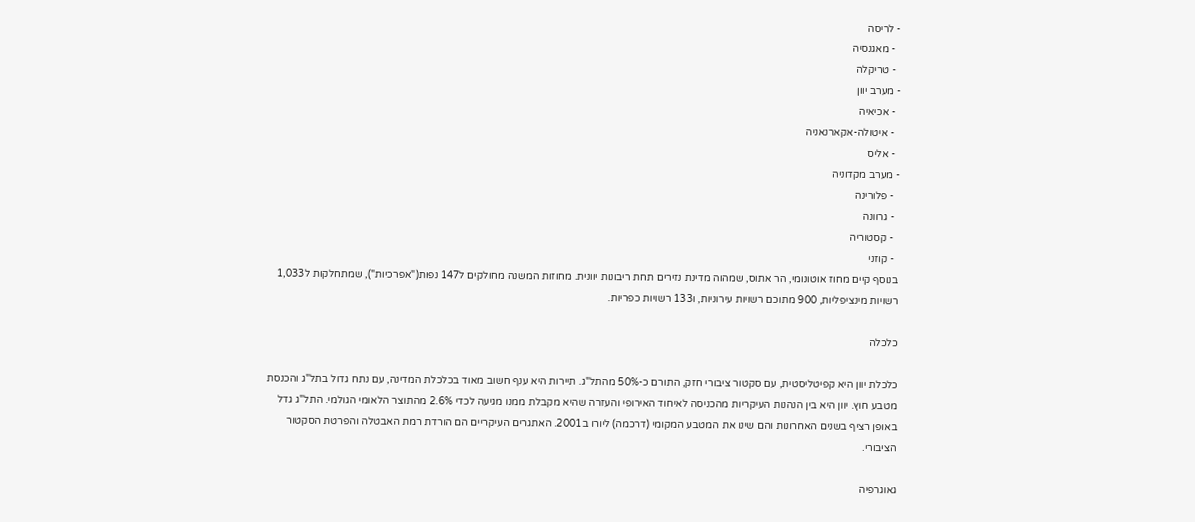- לריסה
  - מאגנסיה
  - טריקלה
- מערב יוון
  - אכיאיה
  - איטולה-אקארנאניה
  - אליס
- מערב מקדוניה
  - פלורינה
  - גרוונה
  - קסטוריה
  - קוזני
בנוסף קיים מחוז אוטונומי, הר אתוס, שמהוה מדינת נזירים תחת ריבונות יוונית. מחוזות המשנה מחולקים ל147 נפות("אפרכיות"), שמתחלקות ל1,033 רשויות מינציפליות, 900 מתוכם רשויות עירוניות, ו133 רשויות כפריות.

כלכלה

כלכלת יוון היא קפיטליסטית, עם סקטור ציבורי חזק, התורם כ-50% מהתל"ג. תיירות היא ענף חשוב מאוד בכלכלת המדינה, עם נתח גדול בתל"ג והכנסת מטבע חוץ. יוון היא בין הנהנות העיקריות מהכניסה לאיחוד האירופי והעזרה שהיא מקבלת ממנו מגיעה לכדי 2.6% מהתוצר הלאומי הגולמי. התל"ג גדל באופן רציף בשנים האחרונות והם שינו את המטבע המקומי (דרכמה) ליורו ב2001. האתגרים העיקריים הם הורדת רמת האבטלה והפרטת הסקטור הציבורי.

גאוגרפיה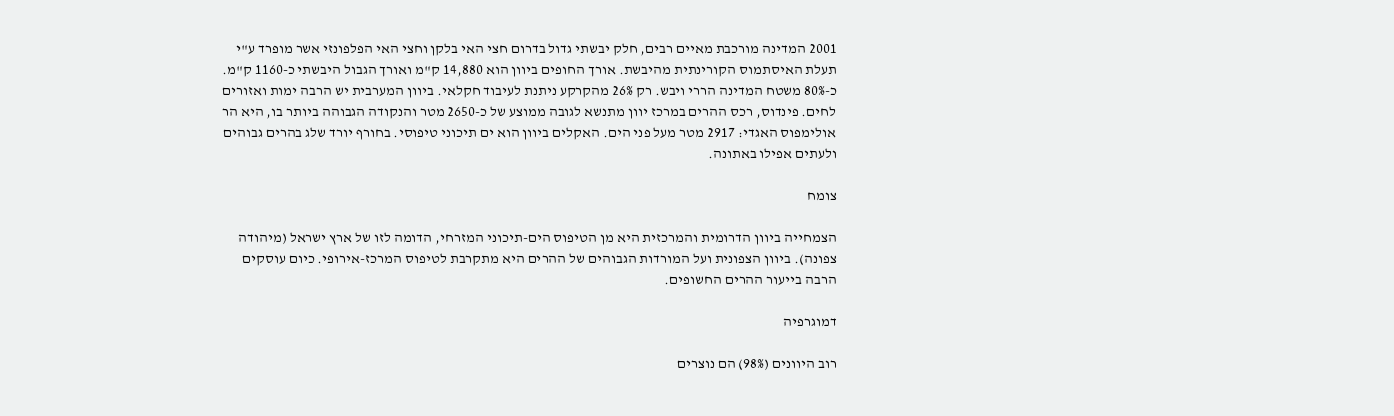2001 המדינה מורכבת מאיים רבים, חלק יבשתי גדול בדרום חצי האי בלקן וחצי האי הפלפונזי אשר מופרד ע"י תעלת האיסתמוס הקורינתית מהיבשת. אורך החופים ביוון הוא 14,880 ק"מ ואורך הגבול היבשתי כ-1160 ק"מ. כ-80% משטח המדינה הררי ויבש. רק 26% מהקרקע ניתנת לעיבוד חקלאי. ביוון המערבית יש הרבה ימות ואזורים לחים. פינדוס, רכס ההרים במרכז יוון מתנשא לגובה ממוצע של כ-2650 מטר והנקודה הגבוהה ביותר בו, היא הר אולימפוס האגדי: 2917 מטר מעל פני הים. האקלים ביוון הוא ים תיכוני טיפוסי. בחורף יורד שלג בהרים גבוהים ולעתים אפילו באתונה.

צומח

הצמחייה ביוון הדרומית והמרכזית היא מן הטיפוס הים-תיכוני המזרחי, הדומה לזו של ארץ ישראל (מיהודה צפונה). ביוון הצפונית ועל המורדות הגבוהים של ההרים היא מתקרבת לטיפוס המרכז-אירופי. כיום עוסקים הרבה בייעור ההרים החשופים.

דמוגרפיה

רוב היוונים (98%) הם נוצרים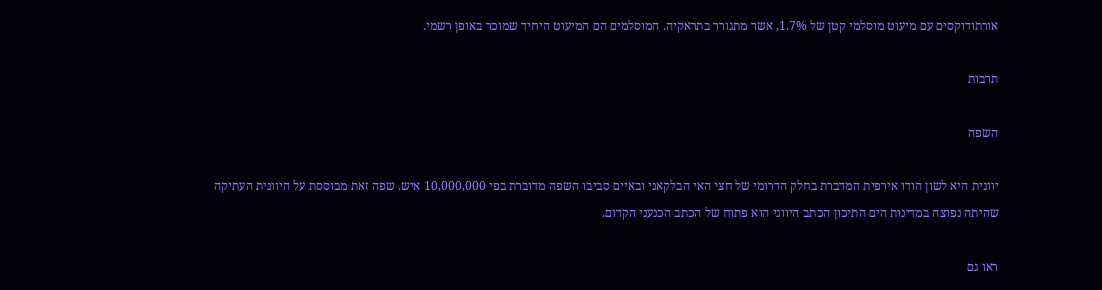אורתודוקסים עם מיעוט מוסלמי קטן של 1.7%, אשר מתגורר בתראקיה. המוסלמים הם המיעוט היחיד שמוכר באופן רשמי.

תרבות

השפה

יוונית היא לשון הודו אירפית המדברת בחלק הדרומי של חצי האי הבלקאני ובאיים סביבו השפה מדוברת בפי 10,000,000 איש. שפה זאת מבוססת על היוונית העתיקה שהיתה נפוצה במדינות הים התיכון הכתב היווני הוא פתוח של הכתב הכנעני הקדום.

ראו גם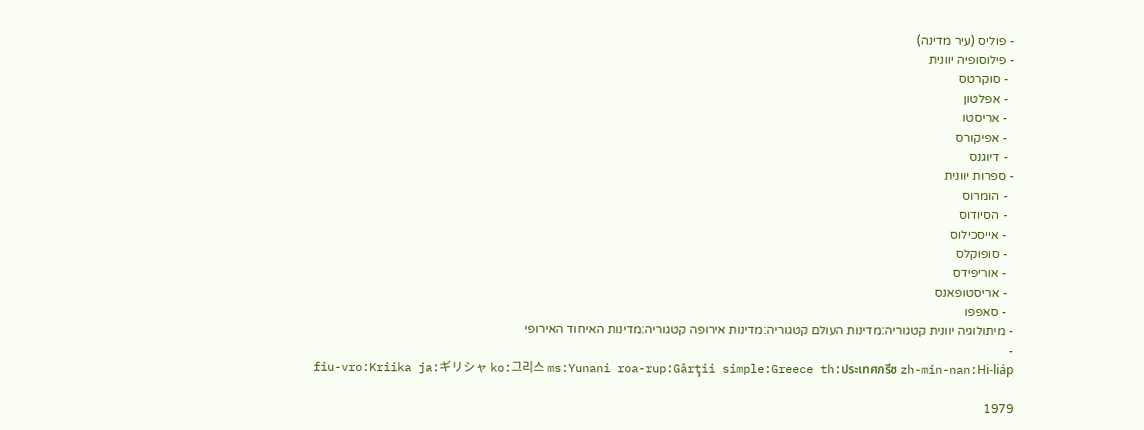- פוליס (עיר מדינה)
- פילוסופיה יוונית
  - סוקרטס
  - אפלטון
  - אריסטו
  - אפיקורס
  - דיוגנס
- ספרות יוונית
  - הומרוס
  - הסיודוס
  - אייסכילוס
  - סופוקלס
  - אוריפידס
  - אריסטופאנס
  - סאפפו
- מיתולוגיה יוונית קטגוריה:מדינות העולם קטגוריה:מדינות אירופה קטגוריה:מדינות האיחוד האירופי
-
fiu-vro:Kriika ja:ギリシャ ko:그리스 ms:Yunani roa-rup:Gârţii simple:Greece th:ประเทศกรีซ zh-min-nan:Hi-lia̍p

1979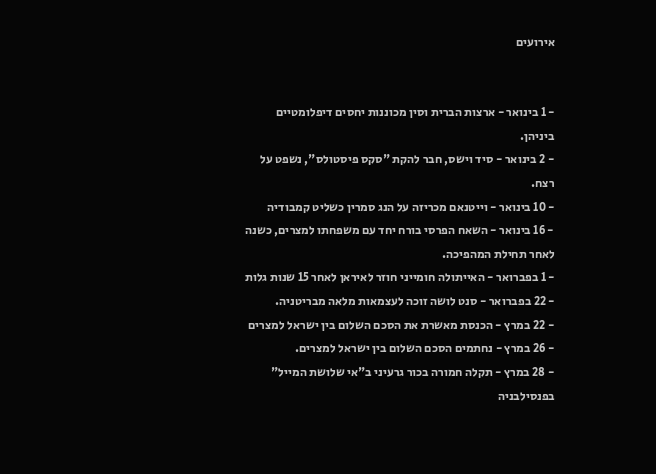אירועים


- 1 בינואר - ארצות הברית וסין מכוננות יחסים דיפלומטיים ביניהן.
- 2 בינואר - סיד וישס, חבר להקת "סקס פיסטולס", נשפט על רצח.
- 10 בינואר - וייטנאם מכריזה על הנג סמרין כשליט קמבודיה
- 16 בינואר - השאח הפרסי בורח יחד עם משפחתו למצרים, כשנה לאחר תחילת המהפיכה.
- 1 בפברואר - האייתולה חומייני חוזר לאיראן לאחר 15 שנות גלות
- 22 בפברואר - סנט לושה זוכה לעצמאות מלאה מבריטניה.
- 22 במרץ - הכנסת מאשרת את הסכם השלום בין ישראל למצרים
- 26 במרץ - נחתמים הסכם השלום בין ישראל למצרים.
- 28 במרץ - תקלה חמורה בכור גרעיני ב"אי שלושת המייל" בפנסילבניה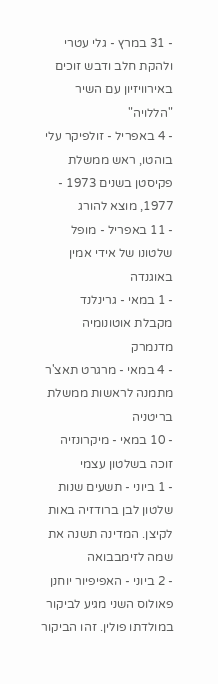- 31 במרץ - גלי עטרי ולהקת חלב ודבש זוכים באירוויזיון עם השיר "הללויה"
- 4 באפריל - זולפיקר עלי בוהטו, ראש ממשלת פקיסטן בשנים 1973 - 1977, מוצא להורג
- 11 באפריל - מופל שלטונו של אידי אמין באוגנדה
- 1 במאי - גרינלנד מקבלת אוטונומיה מדנמרק
- 4 במאי - מרגרט תאצ'ר מתמנה לראשות ממשלת בריטניה
- 10 במאי - מיקרונזיה זוכה בשלטון עצמי
- 1 ביוני - תשעים שנות שלטון לבן ברודזיה באות לקיצן. המדינה תשנה את שמה לזימבבואה
- 2 ביוני - האפיפיור יוחנן פאולוס השני מגיע לביקור במולדתו פולין. זהו הביקור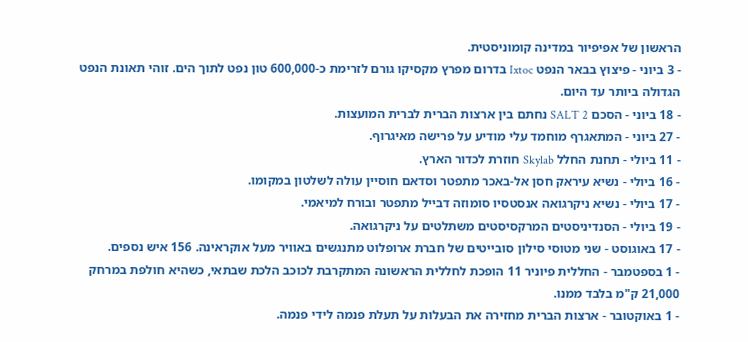הראשון של אפיפיור במדינה קומוניסטית.
- 3 ביוני - פיצוץ בבאר הנפט Ixtoc בדרום מפרץ מקסיקו גורם לזרימת כ-600,000 טון נפט לתוך הים. זוהי תאונת הנפט הגדולה ביותר עד היום.
- 18 ביוני - הסכם SALT 2 נחתם בין ארצות הברית לברית המועצות.
- 27 ביוני - המתאגרף מוחמד עלי מודיע על פרישה מאיגרוף.
- 11 ביולי - תחנת החלל Skylab חוזרת לכדור הארץ.
- 16 ביולי - נשיא עיראק חסן אל-באכר מתפטר וסדאם חוסיין עולה לשלטון במקומו.
- 17 ביולי - נשיא ניקרגואה אנסטסיו סומוזה דבייל מתפטר ובורח למיאמי.
- 19 ביולי - הסנדיניסטים המרקסיסטים משתלטים על ניקרגואה.
- 17 באוגוסט - שני מטוסי סילון סובייטים של חברת ארופלוט מתנגשים באוויר מעל אוקראינה. 156 איש נספים.
- 1 בספטמבר - החללית פיוניר 11 הופכת לחללית הראשונה המתקרבת לכוכב הלכת שבתאי, כשהיא חולפת במרחק 21,000 ק"מ בלבד ממנו.
- 1 באוקטובר - ארצות הברית מחזירה את הבעלות על תעלת פנמה לידי פנמה.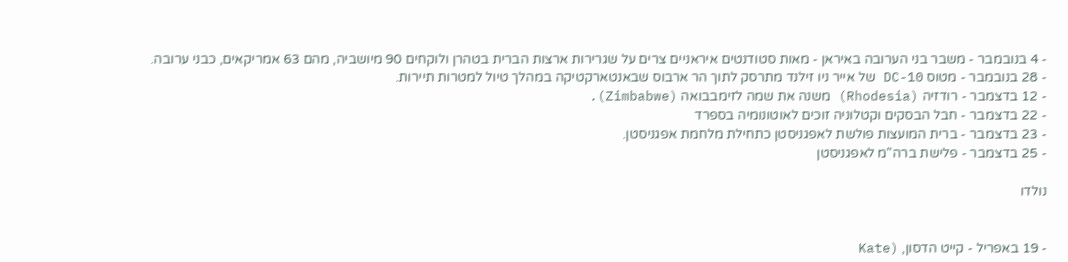- 4 בנובמבר - משבר בני הערובה באיראן - מאות סטודנטים איראניים צרים על שגרירות ארצות הברית בטהרן ולוקחים 90 מיושביה, מהם 63 אמריקאים, כבני ערובה.
- 28 בנובמבר - מטוס DC-10 של אייר ניו זילנד מתרסק לתוך הר ארבוס שבאנטארקטיקה במהלך טיול למטרות תיירות.
- 12 בדצמבר - רודזיה (Rhodesia) משנה את שמה לזימבבואה (Zimbabwe).
- 22 בדצמבר - חבל הבסקים וקטלוניה זוכים לאוטונומיה בספרד
- 23 בדצמבר - ברית המועצות פולשת לאפגניסטן כתחילת מלחמת אפגניסטן.
- 25 בדצמבר - פלישת ברה"מ לאפגניסטן

נולדו


- 19 באפריל - קייט הדסון, (Kate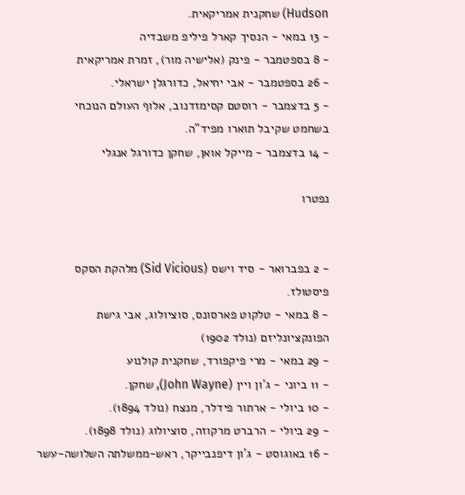Hudson) שחקנית אמריקאית.
- 13 במאי - הנסיך קארל פיליפ משבדיה
- 8 בספטמבר - פינק (אלישיה מור), זמרת אמריקאית
- 26 בספטמבר - אבי יחיאל, כדורגלן ישראלי.
- 5 בדצמבר - רוסטם קסימזדנוב, אלוף העולם הנוכחי בשחמט שקיבל תוארו מפיד"ה.
- 14 בדצמבר - מייקל אואן, שחקן כדורגל אנגלי

נפטרו


- 2 בפברואר - סיד וישס (Sid Vicious) מלהקת הסקס פיסטולז.
- 8 במאי - טלקוט פארסונס, סוציולוג, אבי גישת הפונקציונליזם (נולד 1902)
- 29 במאי - מרי פיקפורד, שחקנית קולנוע
- 11 ביוני - ג'ון ויין (John Wayne), שחקן.
- 10 ביולי - ארתור פידלר, מנצח (נולד 1894).
- 29 ביולי - הרברט מרקוזה, סוציולוג (נולד 1898).
- 16 באוגוסט - ג'ון דיפנבייקר, ראש-ממשלתה השלושה-עשר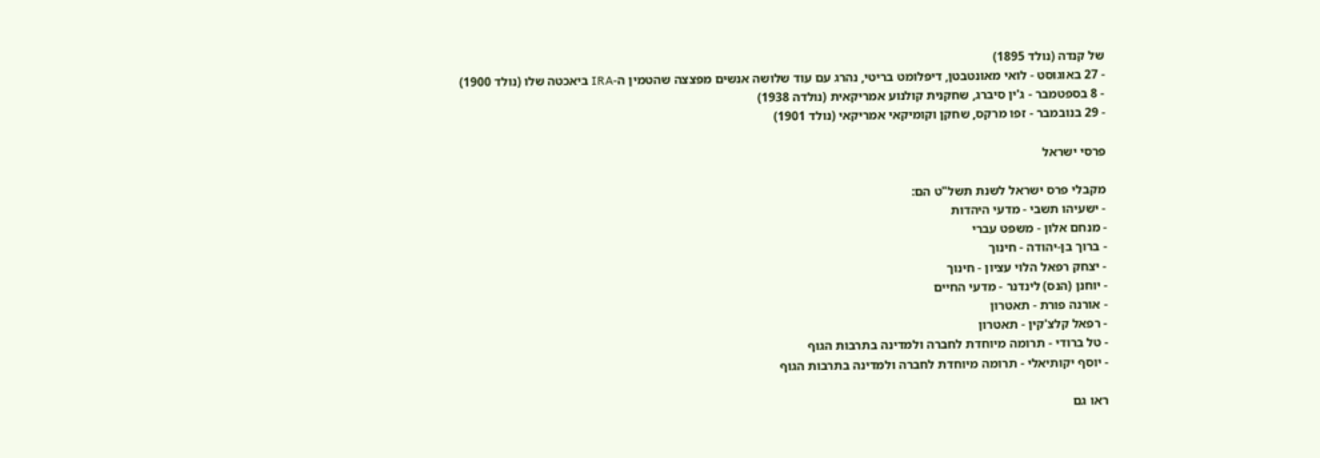של קנדה (נולד 1895)
- 27 באוגוסט - לואי מאונטבטן, דיפלומט בריטי, נהרג עם עוד שלושה אנשים מפצצה שהטמין ה-IRA ביאכטה שלו (נולד 1900)
- 8 בספטמבר - ג'ין סיברג, שחקנית קולנוע אמריקאית (נולדה 1938)
- 29 בנובמבר - זפו מרקס, שחקן וקומיקאי אמריקאי (נולד 1901)

פרסי ישראל

מקבלי פרס ישראל לשנת תשל"ט הם:
- ישעיהו תשבי - מדעי היהדות
- מנחם אלון - משפט עברי
- ברוך בן-יהודה - חינוך
- יצחק רפאל הלוי עציון - חינוך
- יוחנן (הנס) לינדנר - מדעי החיים
- אורנה פורת - תאטרון
- רפאל קלצ'קין - תאטרון
- טל ברודי - תרומה מיוחדת לחברה ולמדינה בתרבות הגוף
- יוסף יקותיאלי - תרומה מיוחדת לחברה ולמדינה בתרבות הגוף

ראו גם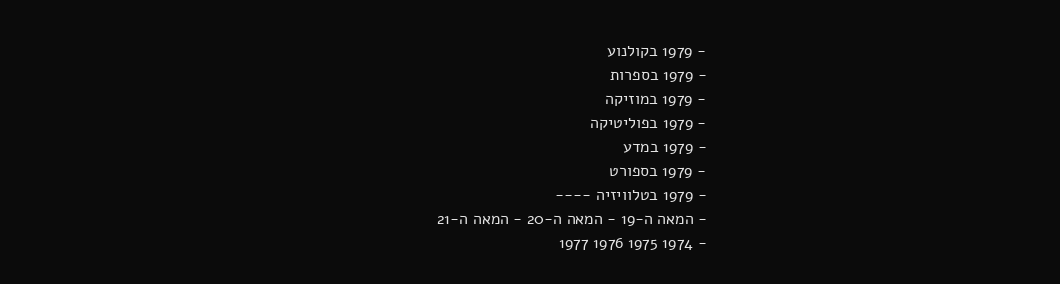- 1979 בקולנוע
- 1979 בספרות
- 1979 במוזיקה
- 1979 בפוליטיקה
- 1979 במדע
- 1979 בספורט
- 1979 בטלוויזיה ----
- המאה ה-19 - המאה ה-20 - המאה ה-21
- 1974 1975 1976 1977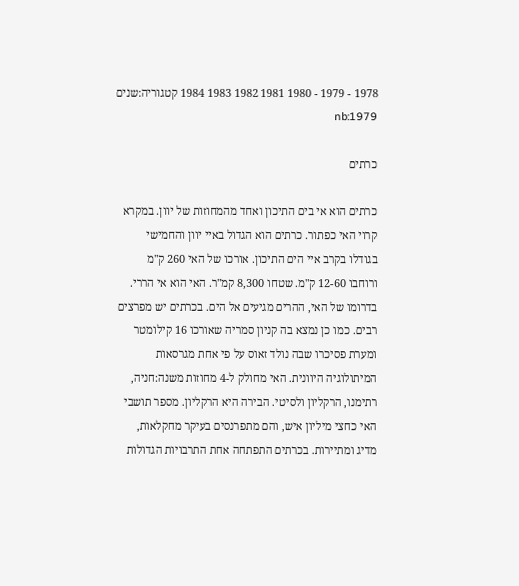1978 - 1979 - 1980 1981 1982 1983 1984 קטגוריה:שנים nb:1979

כרתים

כרתים הוא אי בים התיכון ואחד מהמחוזות של יוון. במקרא קרוי האי כפתור. כרתים הוא הגדול באיי יוון והחמישי בגודלו בקרב איי הים התיכון. אורכו של האי 260 ק"מ ורוחבו 12-60 ק"מ. שטחו 8,300 קמ"ר. האי הוא אי הררי. בדרומו של האי, ההרים מגיעים אל הים. בכרתים יש מפרצים רבים. כמו כן נמצא בה קניון סמריה שאורכו 16 קילומטר ומערת פסיכרו שבה נולד זאוס על פי אחת מגרסאות המיתולוגיה היוונית. האי מחולק ל-4 מחוזות משנה:חניה, רתימנו, הרקליון ולסיטי. הבירה היא הרקליון. מספר תושבי האי כחצי מיליון איש, והם מתפרנסים בעיקר מחקלאות, מדיג ומתיירות. בכרתים התפתחה אחת התרבויות הגדולות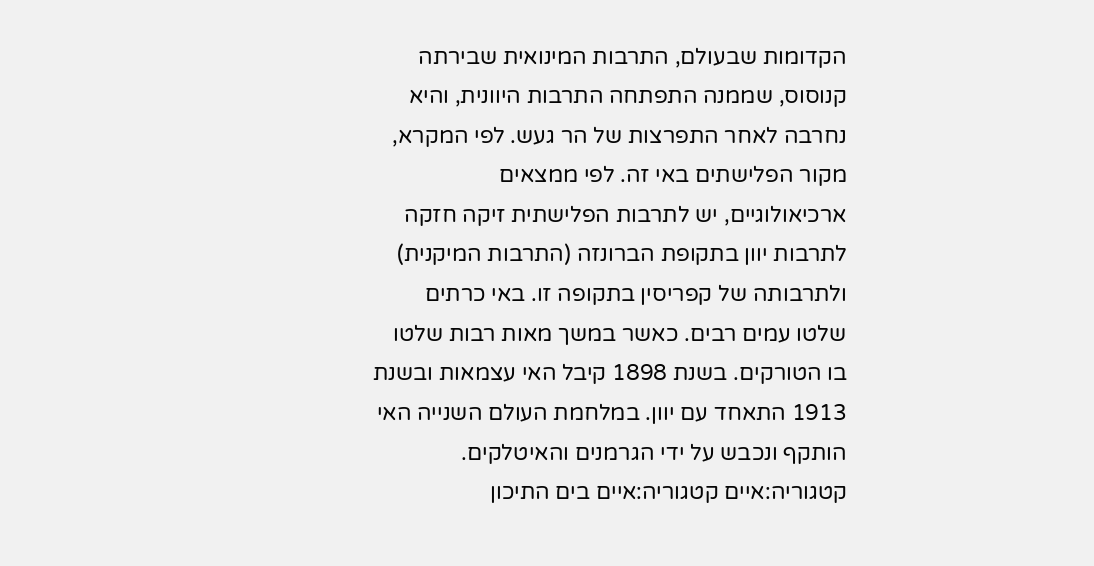הקדומות שבעולם, התרבות המינואית שבירתה קנוסוס, שממנה התפתחה התרבות היוונית, והיא נחרבה לאחר התפרצות של הר געש. לפי המקרא, מקור הפלישתים באי זה. לפי ממצאים ארכיאולוגיים, יש לתרבות הפלישתית זיקה חזקה לתרבות יוון בתקופת הברונזה (התרבות המיקנית) ולתרבותה של קפריסין בתקופה זו. באי כרתים שלטו עמים רבים. כאשר במשך מאות רבות שלטו בו הטורקים. בשנת 1898 קיבל האי עצמאות ובשנת 1913 התאחד עם יוון. במלחמת העולם השנייה האי הותקף ונכבש על ידי הגרמנים והאיטלקים. קטגוריה:איים קטגוריה:איים בים התיכון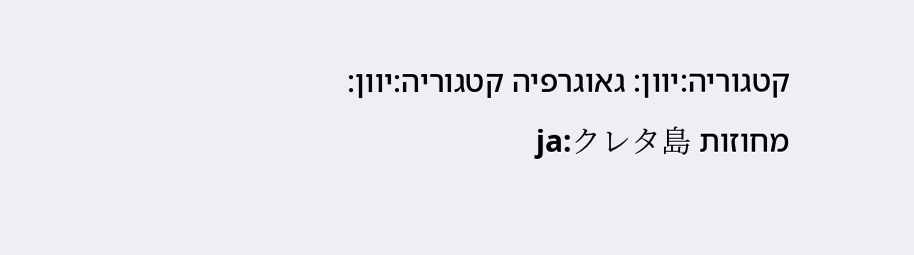קטגוריה:יוון: גאוגרפיה קטגוריה:יוון: מחוזות ja:クレタ島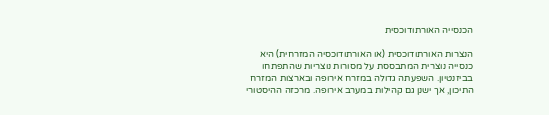הכנסייה האורתודוכסית

הנצרות האורתודוכסית (או האורתודוכסיה המזרחית) היא כנסייה נוצרית המתבססת על מסורות נוצריות שהתפתחו בביזנטיון. השפעתה גדולה במזרח אירופה ובארצות המזרח התיכון, אך ישנן גם קהילות במערב אירופה. מרכזה ההיסטורי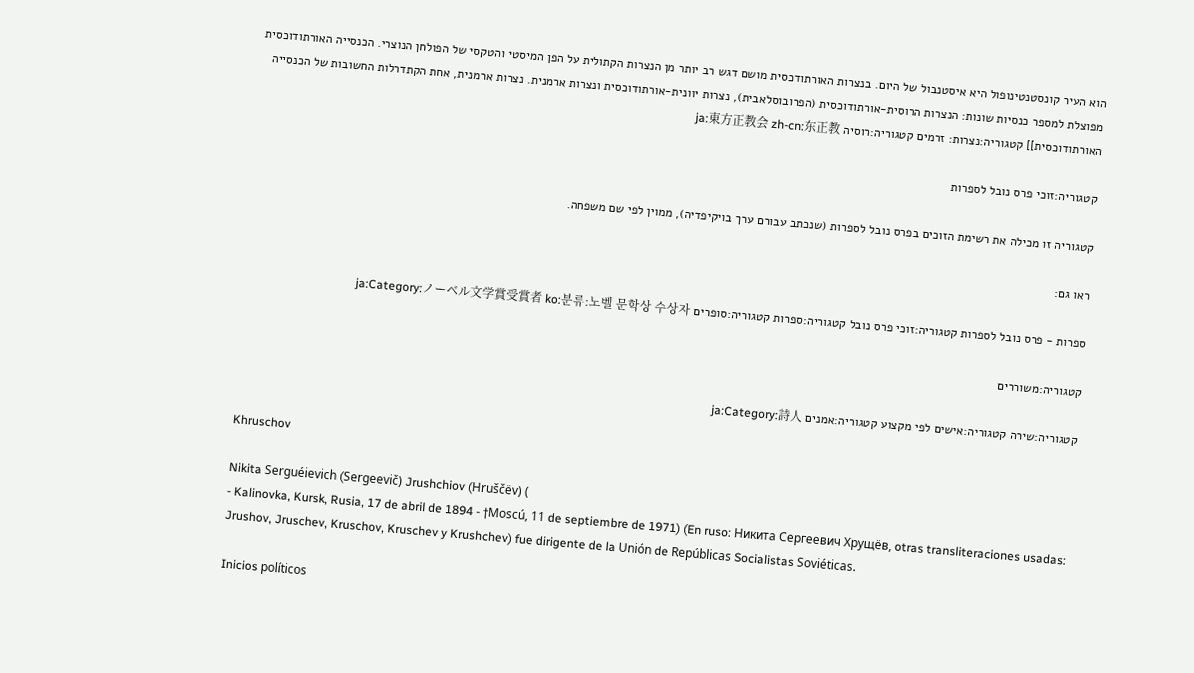הוא העיר קונסטנטינופול היא איסטנבול של היום. בנצרות האורתודכסית מושם דגש רב יותר מן הנצרות הקתולית על הפן המיסטי והטקסי של הפולחן הנוצרי. הכנסייה האורתודוכסית מפוצלת למספר כנסיות שונות: הנצרות הרוסית-אורתודוכסית (הפרובוסלאבית), נצרות יוונית-אורתודוכסית ונצרות ארמנית. נצרות ארמנית, אחת הקתדרלות החשובות של הכנסייה האורתודוכסית]] קטגוריה:נצרות: זרמים קטגוריה:רוסיה ja:東方正教会 zh-cn:东正教

קטגוריה:זוכי פרס נובל לספרות

קטגוריה זו מכילה את רשימת הזוכים בפרס נובל לספרות (שנכתב עבורם ערך בויקיפדיה), ממוין לפי שם משפחה.

ראו גם:

ספרות - פרס נובל לספרות קטגוריה:זוכי פרס נובל קטגוריה:ספרות קטגוריה:סופרים ja:Category:ノーベル文学賞受賞者 ko:분류:노벨 문학상 수상자

קטגוריה:משוררים

קטגוריה:שירה קטגוריה:אישים לפי מקצוע קטגוריה:אמנים ja:Category:詩人

Khruschov

Nikita Serguéievich (Sergeevič) Jrushchiov (Hruščёv) (
- Kalinovka, Kursk, Rusia, 17 de abril de 1894 - †Moscú, 11 de septiembre de 1971) (En ruso: Никита Сергеевич Хрущёв, otras transliteraciones usadas: Jrushov, Jruschev, Kruschov, Kruschev y Krushchev) fue dirigente de la Unión de Repúblicas Socialistas Soviéticas.

Inicios políticos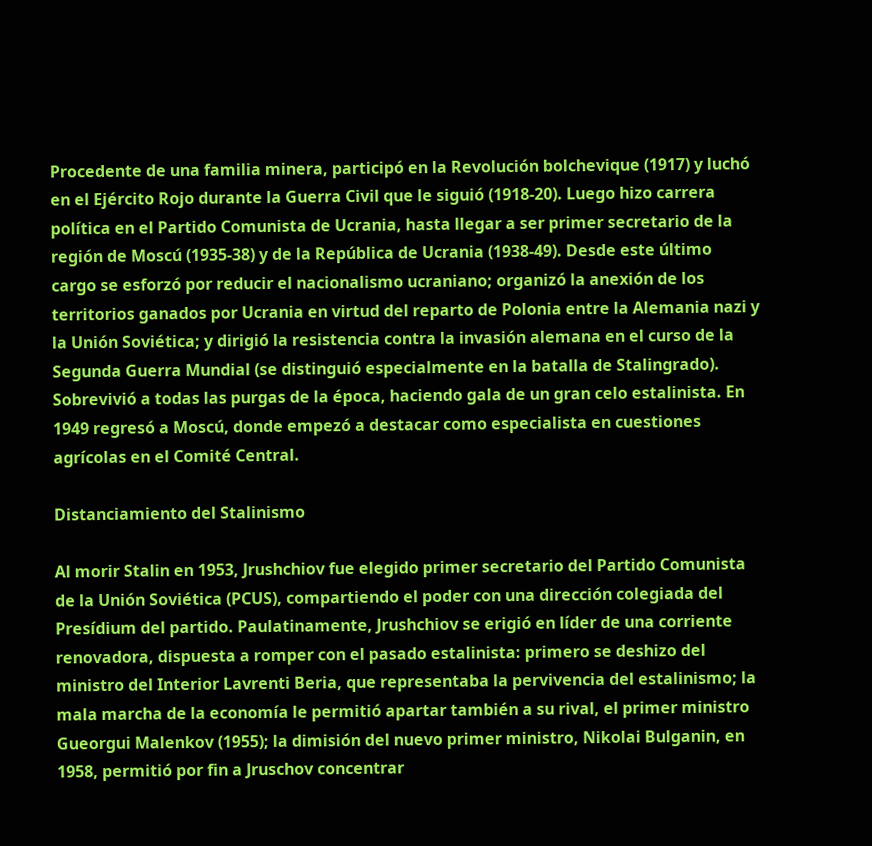Procedente de una familia minera, participó en la Revolución bolchevique (1917) y luchó en el Ejército Rojo durante la Guerra Civil que le siguió (1918-20). Luego hizo carrera política en el Partido Comunista de Ucrania, hasta llegar a ser primer secretario de la región de Moscú (1935-38) y de la República de Ucrania (1938-49). Desde este último cargo se esforzó por reducir el nacionalismo ucraniano; organizó la anexión de los territorios ganados por Ucrania en virtud del reparto de Polonia entre la Alemania nazi y la Unión Soviética; y dirigió la resistencia contra la invasión alemana en el curso de la Segunda Guerra Mundial (se distinguió especialmente en la batalla de Stalingrado). Sobrevivió a todas las purgas de la época, haciendo gala de un gran celo estalinista. En 1949 regresó a Moscú, donde empezó a destacar como especialista en cuestiones agrícolas en el Comité Central.

Distanciamiento del Stalinismo

Al morir Stalin en 1953, Jrushchiov fue elegido primer secretario del Partido Comunista de la Unión Soviética (PCUS), compartiendo el poder con una dirección colegiada del Presídium del partido. Paulatinamente, Jrushchiov se erigió en líder de una corriente renovadora, dispuesta a romper con el pasado estalinista: primero se deshizo del ministro del Interior Lavrenti Beria, que representaba la pervivencia del estalinismo; la mala marcha de la economía le permitió apartar también a su rival, el primer ministro Gueorgui Malenkov (1955); la dimisión del nuevo primer ministro, Nikolai Bulganin, en 1958, permitió por fin a Jruschov concentrar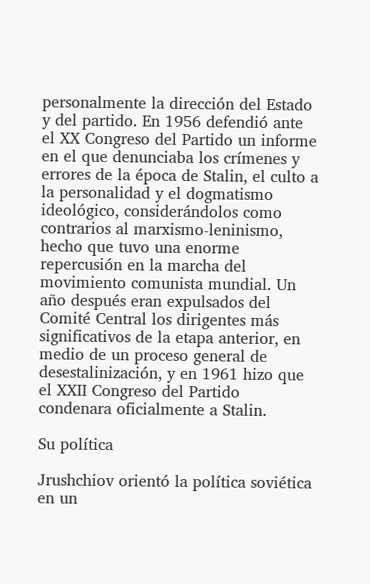personalmente la dirección del Estado y del partido. En 1956 defendió ante el XX Congreso del Partido un informe en el que denunciaba los crímenes y errores de la época de Stalin, el culto a la personalidad y el dogmatismo ideológico, considerándolos como contrarios al marxismo-leninismo, hecho que tuvo una enorme repercusión en la marcha del movimiento comunista mundial. Un año después eran expulsados del Comité Central los dirigentes más significativos de la etapa anterior, en medio de un proceso general de desestalinización, y en 1961 hizo que el XXII Congreso del Partido condenara oficialmente a Stalin.

Su política

Jrushchiov orientó la política soviética en un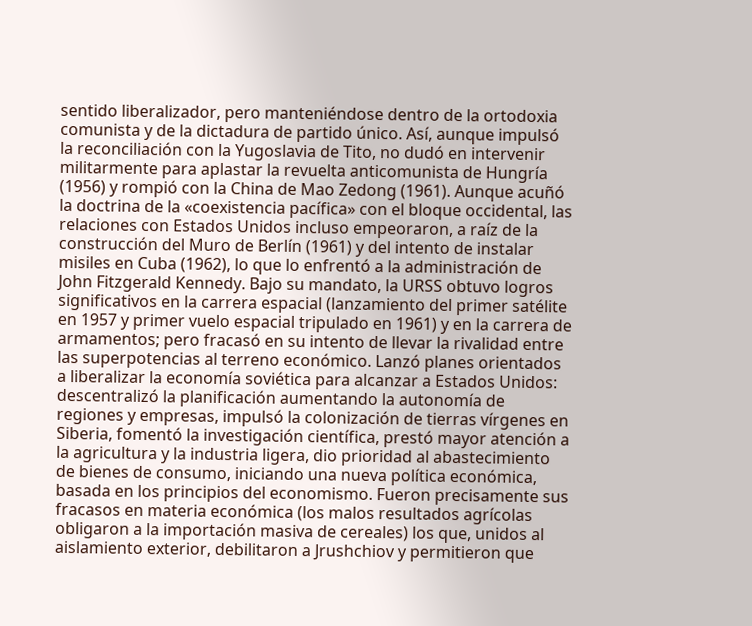sentido liberalizador, pero manteniéndose dentro de la ortodoxia comunista y de la dictadura de partido único. Así, aunque impulsó la reconciliación con la Yugoslavia de Tito, no dudó en intervenir militarmente para aplastar la revuelta anticomunista de Hungría (1956) y rompió con la China de Mao Zedong (1961). Aunque acuñó la doctrina de la «coexistencia pacífica» con el bloque occidental, las relaciones con Estados Unidos incluso empeoraron, a raíz de la construcción del Muro de Berlín (1961) y del intento de instalar misiles en Cuba (1962), lo que lo enfrentó a la administración de John Fitzgerald Kennedy. Bajo su mandato, la URSS obtuvo logros significativos en la carrera espacial (lanzamiento del primer satélite en 1957 y primer vuelo espacial tripulado en 1961) y en la carrera de armamentos; pero fracasó en su intento de llevar la rivalidad entre las superpotencias al terreno económico. Lanzó planes orientados a liberalizar la economía soviética para alcanzar a Estados Unidos: descentralizó la planificación aumentando la autonomía de regiones y empresas, impulsó la colonización de tierras vírgenes en Siberia, fomentó la investigación científica, prestó mayor atención a la agricultura y la industria ligera, dio prioridad al abastecimiento de bienes de consumo, iniciando una nueva política económica, basada en los principios del economismo. Fueron precisamente sus fracasos en materia económica (los malos resultados agrícolas obligaron a la importación masiva de cereales) los que, unidos al aislamiento exterior, debilitaron a Jrushchiov y permitieron que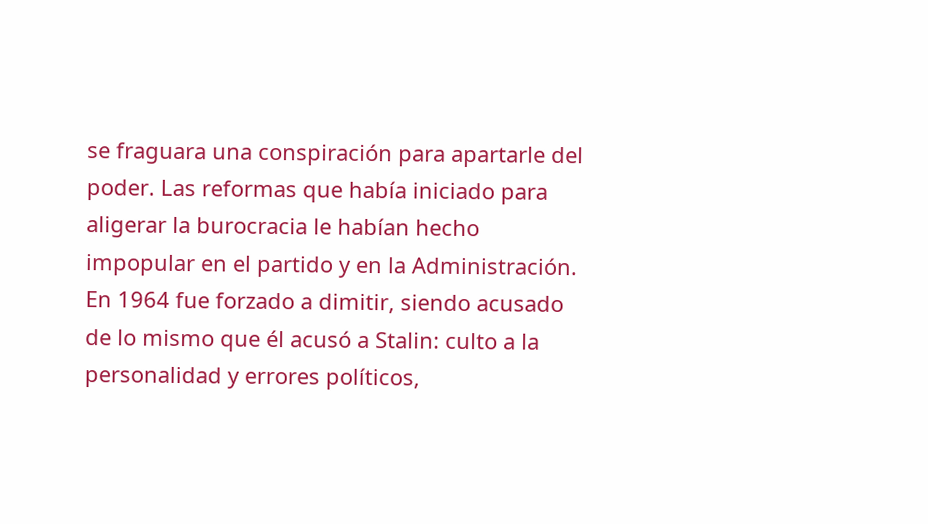se fraguara una conspiración para apartarle del poder. Las reformas que había iniciado para aligerar la burocracia le habían hecho impopular en el partido y en la Administración. En 1964 fue forzado a dimitir, siendo acusado de lo mismo que él acusó a Stalin: culto a la personalidad y errores políticos,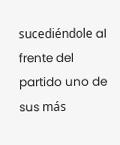sucediéndole al frente del partido uno de sus más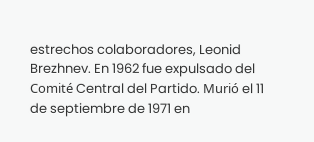estrechos colaboradores, Leonid Brezhnev. En 1962 fue expulsado del Comité Central del Partido. Murió el 11 de septiembre de 1971 en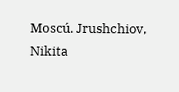Moscú. Jrushchiov, Nikita